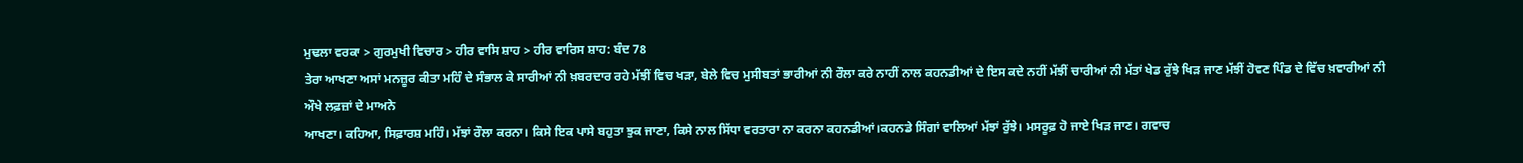ਮੁਢਲਾ ਵਰਕਾ > ਗੁਰਮੁਖੀ ਵਿਚਾਰ > ਹੀਰ ਵਾਸਿ ਸ਼ਾਹ > ਹੀਰ ਵਾਰਿਸ ਸ਼ਾਹ: ਬੰਦ 78
ਤੇਰਾ ਆਖਣਾ ਅਸਾਂ ਮਨਜ਼ੂਰ ਕੀਤਾ ਮਹਿੰ ਦੇ ਸੰਭਾਲ ਕੇ ਸਾਰੀਆਂ ਨੀ ਖ਼ਬਰਦਾਰ ਰਹੇ ਮੱਝੀਂ ਵਿਚ ਖੜਾ, ਬੇਲੇ ਵਿਚ ਮੁਸੀਬਤਾਂ ਭਾਰੀਆਂ ਨੀ ਰੌਲਾ ਕਰੇ ਨਾਹੀਂ ਨਾਲ ਕਹਨਡੀਆਂ ਦੇ ਇਸ ਕਦੇ ਨਹੀਂ ਮੱਝੀਂ ਚਾਰੀਆਂ ਨੀ ਮੱਤਾਂ ਖੇਡ ਰੁੱਝੇ ਖਿੜ ਜਾਣ ਮੱਝੀਂ ਹੋਵਣ ਪਿੰਡ ਦੇ ਵਿੱਚ ਖ਼ਵਾਰੀਆਂ ਨੀ
ਔਖੇ ਲਫ਼ਜ਼ਾਂ ਦੇ ਮਾਅਨੇ
ਆਖਣਾ। ਕਹਿਆ, ਸਿਫ਼ਾਰਸ਼ ਮਹਿੰ। ਮੱਝਾਂ ਰੌਲਾ ਕਰਨਾ। ਕਿਸੇ ਇਕ ਪਾਸੇ ਬਹੁਤਾ ਝੁਕ ਜਾਣਾ, ਕਿਸੇ ਨਾਲ ਸਿੱਧਾ ਵਰਤਾਰਾ ਨਾ ਕਰਨਾ ਕਹਨਡੀਆਂ।ਕਹਨਡੇ ਸਿੰਗਾਂ ਵਾਲਿਆਂ ਮੱਝਾਂ ਰੁੱਝੇ। ਮਸਰੂਫ਼ ਹੋ ਜਾਏ ਖਿੜ ਜਾਣ। ਗਵਾਚ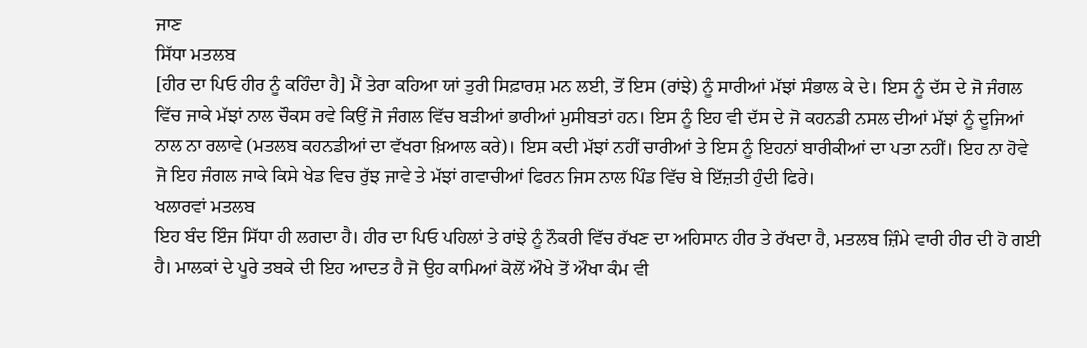ਜਾਣ
ਸਿੱਧਾ ਮਤਲਬ
[ਹੀਰ ਦਾ ਪਿਓ ਹੀਰ ਨੂੰ ਕਹਿੰਦਾ ਹੈ] ਮੈਂ ਤੇਰਾ ਕਹਿਆ ਯਾਂ ਤੁਰੀ ਸਿਫ਼ਾਰਸ਼ ਮਨ ਲਈ, ਤੋਂ ਇਸ (ਰਾਂਝੇ) ਨੂੰ ਸਾਰੀਆਂ ਮੱਝਾਂ ਸੰਭਾਲ ਕੇ ਦੇ। ਇਸ ਨੂੰ ਦੱਸ ਦੇ ਜੋ ਜੰਗਲ ਵਿੱਚ ਜਾਕੇ ਮੱਝਾਂ ਨਾਲ ਚੌਕਸ ਰਵੇ ਕਿਉਂ ਜੋ ਜੰਗਲ ਵਿੱਚ ਬੜੀਆਂ ਭਾਰੀਆਂ ਮੁਸੀਬਤਾਂ ਹਨ। ਇਸ ਨੂੰ ਇਹ ਵੀ ਦੱਸ ਦੇ ਜੋ ਕਹਨਡੀ ਨਸਲ ਦੀਆਂ ਮੱਝਾਂ ਨੂੰ ਦੂਜਿਆਂ ਨਾਲ ਨਾ ਰਲਾਵੇ (ਮਤਲਬ ਕਹਨਡੀਆਂ ਦਾ ਵੱਖਰਾ ਖ਼ਿਆਲ ਕਰੇ)। ਇਸ ਕਦੀ ਮੱਝਾਂ ਨਹੀਂ ਚਾਰੀਆਂ ਤੇ ਇਸ ਨੂੰ ਇਹਨਾਂ ਬਾਰੀਕੀਆਂ ਦਾ ਪਤਾ ਨਹੀਂ। ਇਹ ਨਾ ਹੋਵੇ ਜੋ ਇਹ ਜੰਗਲ ਜਾਕੇ ਕਿਸੇ ਖੇਡ ਵਿਚ ਰੁੱਝ ਜਾਵੇ ਤੇ ਮੱਝਾਂ ਗਵਾਚੀਆਂ ਫਿਰਨ ਜਿਸ ਨਾਲ ਪਿੰਡ ਵਿੱਚ ਬੇ ਇੱਜ਼ਤੀ ਹੁੰਦੀ ਫਿਰੇ।
ਖਲਾਰਵਾਂ ਮਤਲਬ
ਇਹ ਬੰਦ ਇੰਜ ਸਿੱਧਾ ਹੀ ਲਗਦਾ ਹੈ। ਹੀਰ ਦਾ ਪਿਓ ਪਹਿਲਾਂ ਤੇ ਰਾਂਝੇ ਨੂੰ ਨੌਕਰੀ ਵਿੱਚ ਰੱਖਣ ਦਾ ਅਹਿਸਾਨ ਹੀਰ ਤੇ ਰੱਖਦਾ ਹੈ, ਮਤਲਬ ਜ਼ਿੰਮੇ ਵਾਰੀ ਹੀਰ ਦੀ ਹੋ ਗਈ ਹੈ। ਮਾਲਕਾਂ ਦੇ ਪੂਰੇ ਤਬਕੇ ਦੀ ਇਹ ਆਦਤ ਹੈ ਜੋ ਉਹ ਕਾਮਿਆਂ ਕੋਲੋਂ ਔਖੇ ਤੋਂ ਔਖਾ ਕੰਮ ਵੀ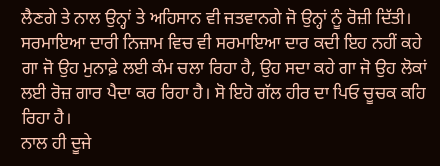ਲੈਣਗੇ ਤੇ ਨਾਲ ਉਨ੍ਹਾਂ ਤੇ ਅਹਿਸਾਨ ਵੀ ਜਤਵਾਨਗੇ ਜੋ ਉਨ੍ਹਾਂ ਨੂੰ ਰੋਜ਼ੀ ਦਿੱਤੀ। ਸਰਮਾਇਆ ਦਾਰੀ ਨਿਜ਼ਾਮ ਵਿਚ ਵੀ ਸਰਮਾਇਆ ਦਾਰ ਕਦੀ ਇਹ ਨਹੀਂ ਕਹੇ ਗਾ ਜੋ ਉਹ ਮੁਨਾਫ਼ੇ ਲਈ ਕੰਮ ਚਲਾ ਰਿਹਾ ਹੈ, ਉਹ ਸਦਾ ਕਹੇ ਗਾ ਜੋ ਉਹ ਲੋਕਾਂ ਲਈ ਰੋਜ਼ ਗਾਰ ਪੈਦਾ ਕਰ ਰਿਹਾ ਹੈ। ਸੋ ਇਹੋ ਗੱਲ ਹੀਰ ਦਾ ਪਿਓ ਚੂਚਕ ਕਹਿ ਰਿਹਾ ਹੈ।
ਨਾਲ ਹੀ ਦੂਜੇ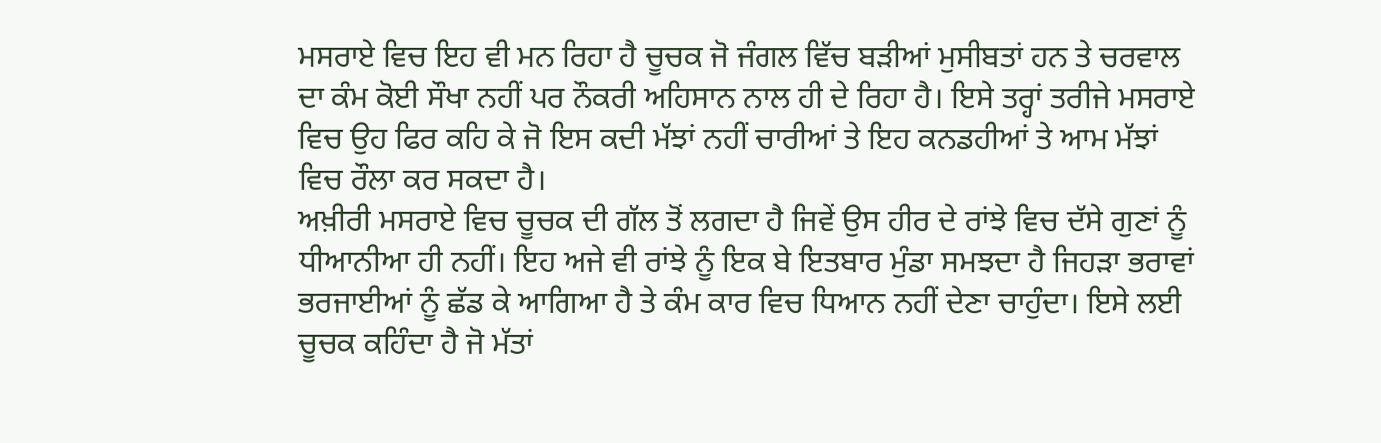ਮਸਰਾਏ ਵਿਚ ਇਹ ਵੀ ਮਨ ਰਿਹਾ ਹੈ ਚੂਚਕ ਜੋ ਜੰਗਲ ਵਿੱਚ ਬੜੀਆਂ ਮੁਸੀਬਤਾਂ ਹਨ ਤੇ ਚਰਵਾਲ ਦਾ ਕੰਮ ਕੋਈ ਸੌਖਾ ਨਹੀਂ ਪਰ ਨੌਕਰੀ ਅਹਿਸਾਨ ਨਾਲ ਹੀ ਦੇ ਰਿਹਾ ਹੈ। ਇਸੇ ਤਰ੍ਹਾਂ ਤਰੀਜੇ ਮਸਰਾਏ ਵਿਚ ਉਹ ਫਿਰ ਕਹਿ ਕੇ ਜੋ ਇਸ ਕਦੀ ਮੱਝਾਂ ਨਹੀਂ ਚਾਰੀਆਂ ਤੇ ਇਹ ਕਨਡਹੀਆਂ ਤੇ ਆਮ ਮੱਝਾਂ ਵਿਚ ਰੌਲਾ ਕਰ ਸਕਦਾ ਹੈ।
ਅਖ਼ੀਰੀ ਮਸਰਾਏ ਵਿਚ ਚੂਚਕ ਦੀ ਗੱਲ ਤੋਂ ਲਗਦਾ ਹੈ ਜਿਵੇਂ ਉਸ ਹੀਰ ਦੇ ਰਾਂਝੇ ਵਿਚ ਦੱਸੇ ਗੁਣਾਂ ਨੂੰ ਧੀਆਨੀਆ ਹੀ ਨਹੀਂ। ਇਹ ਅਜੇ ਵੀ ਰਾਂਝੇ ਨੂੰ ਇਕ ਬੇ ਇਤਬਾਰ ਮੁੰਡਾ ਸਮਝਦਾ ਹੈ ਜਿਹੜਾ ਭਰਾਵਾਂ ਭਰਜਾਈਆਂ ਨੂੰ ਛੱਡ ਕੇ ਆਗਿਆ ਹੈ ਤੇ ਕੰਮ ਕਾਰ ਵਿਚ ਧਿਆਨ ਨਹੀਂ ਦੇਣਾ ਚਾਹੁੰਦਾ। ਇਸੇ ਲਈ ਚੂਚਕ ਕਹਿੰਦਾ ਹੈ ਜੋ ਮੱਤਾਂ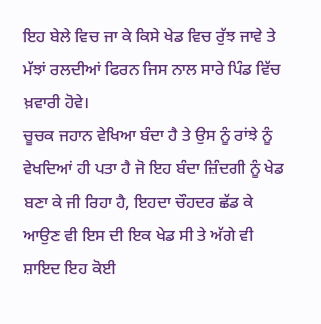ਇਹ ਬੇਲੇ ਵਿਚ ਜਾ ਕੇ ਕਿਸੇ ਖੇਡ ਵਿਚ ਰੁੱਝ ਜਾਵੇ ਤੇ ਮੱਝਾਂ ਰਲਦੀਆਂ ਫਿਰਨ ਜਿਸ ਨਾਲ ਸਾਰੇ ਪਿੰਡ ਵਿੱਚ ਖ਼ਵਾਰੀ ਹੋਵੇ।
ਚੂਚਕ ਜਹਾਨ ਵੇਖਿਆ ਬੰਦਾ ਹੈ ਤੇ ਉਸ ਨੂੰ ਰਾਂਝੇ ਨੂੰ ਵੇਖਦਿਆਂ ਹੀ ਪਤਾ ਹੈ ਜੋ ਇਹ ਬੰਦਾ ਜ਼ਿੰਦਗੀ ਨੂੰ ਖੇਡ ਬਣਾ ਕੇ ਜੀ ਰਿਹਾ ਹੈ, ਇਹਦਾ ਚੌਹਦਰ ਛੱਡ ਕੇ ਆਉਣ ਵੀ ਇਸ ਦੀ ਇਕ ਖੇਡ ਸੀ ਤੇ ਅੱਗੇ ਵੀ ਸ਼ਾਇਦ ਇਹ ਕੋਈ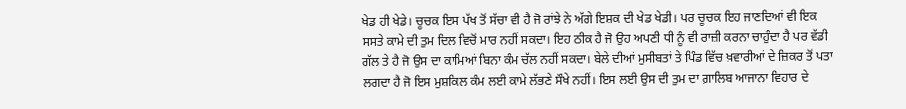ਖੇਡ ਹੀ ਖੇਡੇ। ਚੂਚਕ ਇਸ ਪੱਖ ਤੋਂ ਸੱਚਾ ਵੀ ਹੈ ਜੋ ਰਾਂਝੇ ਨੇ ਅੱਗੇ ਇਸ਼ਕ ਦੀ ਖੇਡ ਖੇਡੀ। ਪਰ ਚੂਚਕ ਇਹ ਜਾਣਦਿਆਂ ਵੀ ਇਕ ਸਸਤੇ ਕਾਮੇ ਦੀ ਤੁਮ ਦਿਲ ਵਿਚੋਂ ਮਾਰ ਨਹੀਂ ਸਕਦਾ। ਇਹ ਠੀਕ ਹੈ ਜੋ ਉਹ ਅਪਣੀ ਧੀ ਨੂੰ ਵੀ ਰਾਜ਼ੀ ਕਰਨਾ ਚਾਹੁੰਦਾ ਹੈ ਪਰ ਵੱਡੀ ਗੱਲ ਤੇ ਹੈ ਜੋ ਉਸ ਦਾ ਕਾਮਿਆਂ ਬਿਨਾ ਕੰਮ ਚੱਲ ਨਹੀਂ ਸਕਦਾ। ਬੇਲੇ ਦੀਆਂ ਮੁਸੀਬਤਾਂ ਤੇ ਪਿੰਡ ਵਿੱਚ ਖ਼ਵਾਰੀਆਂ ਦੇ ਜ਼ਿਕਰ ਤੋਂ ਪਤਾ ਲਗਦਾ ਹੈ ਜੋ ਇਸ ਮੁਸ਼ਕਿਲ ਕੰਮ ਲਈ ਕਾਮੇ ਲੱਭਣੇ ਸੌਖੇ ਨਹੀਂ। ਇਸ ਲਈ ਉਸ ਦੀ ਤੁਮ ਦਾ ਗ਼ਾਲਿਬ ਆਜਾਨਾ ਵਿਹਾਰ ਦੇ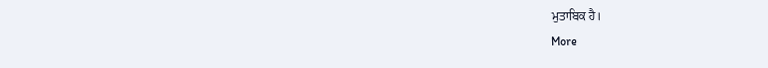ਮੁਤਾਬਿਕ ਹੈ।
More